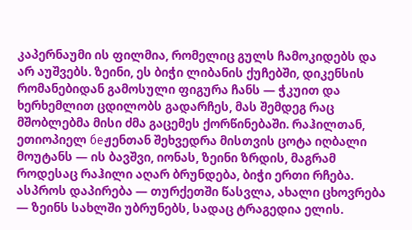კაპერნაუმი ის ფილმია, რომელიც გულს ჩამოკიდებს და არ აუშვებს. ზეინი, ეს ბიჭი ლიბანის ქუჩებში, დიკენსის რომანებიდან გამოსული ფიგურა ჩანს — ჭკუით და ხერხემლით ცდილობს გადარჩეს, მას შემდეგ რაც მშობლებმა მისი ძმა გაცემეს ქორწინებაში. რაჰილთან, ეთიოპიელ беჟენთან შეხვედრა მისთვის ცოტა იღბალი მოუტანს — ის ბავშვი, იონას, ზეინი ზრდის, მაგრამ როდესაც რაჰილი აღარ ბრუნდება, ბიჭი ერთი რჩება. ასპროს დაპირება — თურქეთში წასვლა, ახალი ცხოვრება — ზეინს სახლში უბრუნებს, სადაც ტრაგედია ელის.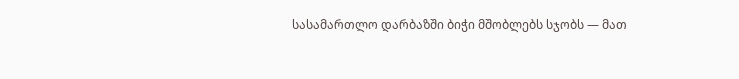სასამართლო დარბაზში ბიჭი მშობლებს სჯობს — მათ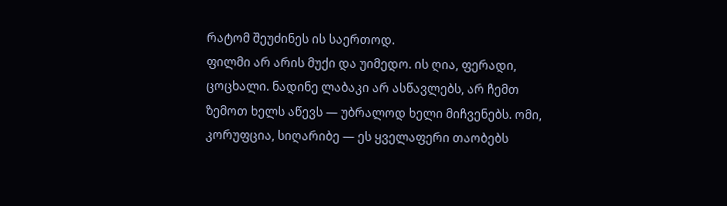რატომ შეუძინეს ის საერთოდ.
ფილმი არ არის მუქი და უიმედო. ის ღია, ფერადი, ცოცხალი. ნადინე ლაბაკი არ ასწავლებს, არ ჩემთ ზემოთ ხელს აწევს — უბრალოდ ხელი მიჩვენებს. ომი, კორუფცია, სიღარიბე — ეს ყველაფერი თაობებს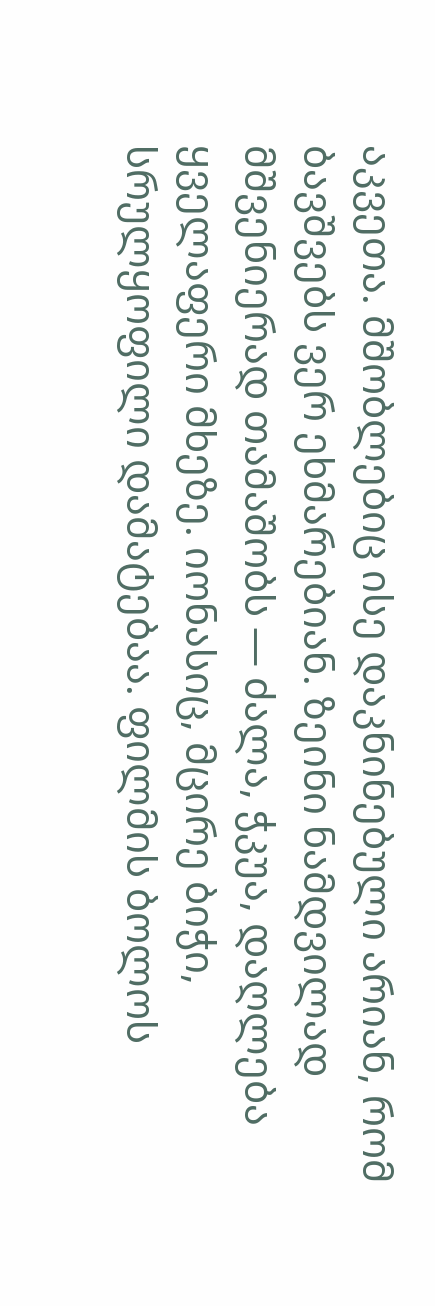აკვეთა. მშობლებიც ისე დაკნინებული არიან, რომ ბავშვებს ვერ ეხმარებიან. ზეინი ნამდვილად მშვენიერად თამაშობს — ძალა, ჭკუა, დაღლება ყველაფერი მხეზე. იონასიც, მცირე ბიჭი, სრულყოფილი დამატებაა. ფილმის ბოლოს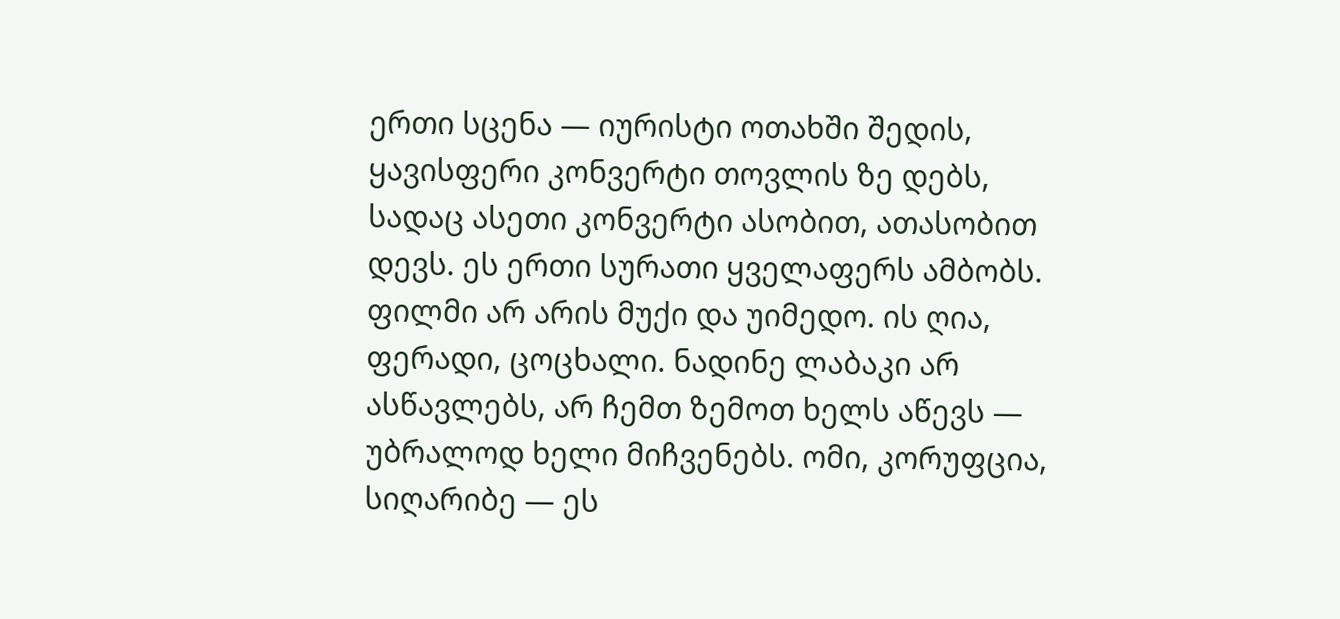ერთი სცენა — იურისტი ოთახში შედის, ყავისფერი კონვერტი თოვლის ზე დებს, სადაც ასეთი კონვერტი ასობით, ათასობით დევს. ეს ერთი სურათი ყველაფერს ამბობს.
ფილმი არ არის მუქი და უიმედო. ის ღია, ფერადი, ცოცხალი. ნადინე ლაბაკი არ ასწავლებს, არ ჩემთ ზემოთ ხელს აწევს — უბრალოდ ხელი მიჩვენებს. ომი, კორუფცია, სიღარიბე — ეს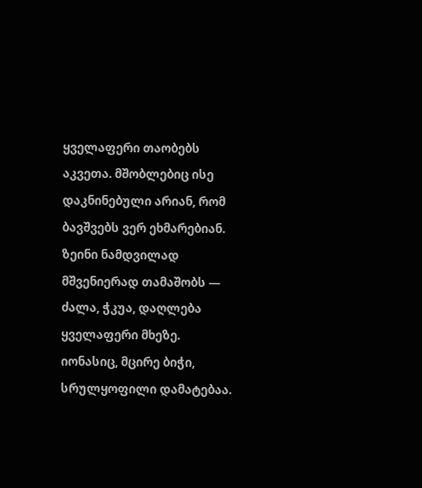ყველაფერი თაობებს აკვეთა. მშობლებიც ისე დაკნინებული არიან, რომ ბავშვებს ვერ ეხმარებიან. ზეინი ნამდვილად მშვენიერად თამაშობს — ძალა, ჭკუა, დაღლება ყველაფერი მხეზე. იონასიც, მცირე ბიჭი, სრულყოფილი დამატებაა.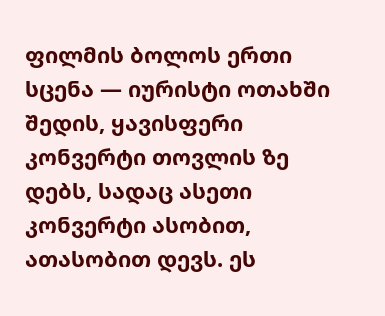ფილმის ბოლოს ერთი სცენა — იურისტი ოთახში შედის, ყავისფერი კონვერტი თოვლის ზე დებს, სადაც ასეთი კონვერტი ასობით, ათასობით დევს. ეს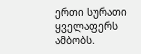ერთი სურათი ყველაფერს ამბობს.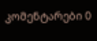კომენტარები 0